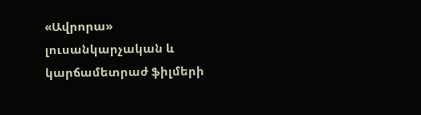«Ավրորա» լուսանկարչական և կարճամետրաժ ֆիլմերի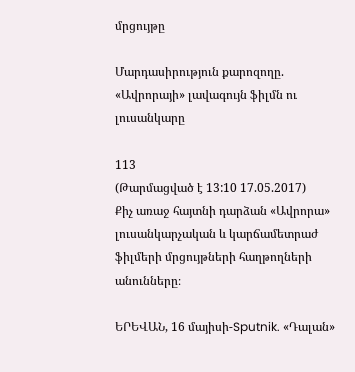մրցույթը

Մարդասիրություն քարոզողը. «Ավրորայի» լավագույն ֆիլմն ու լուսանկարը

113
(Թարմացված է 13:10 17.05.2017)
Քիչ առաջ հայտնի դարձան «Ավրորա» լուսանկարչական և կարճամետրաժ ֆիլմերի մրցույթների հաղթողների անունները։

ԵՐԵՎԱՆ, 16 մայիսի-Sputnik. «Դալան»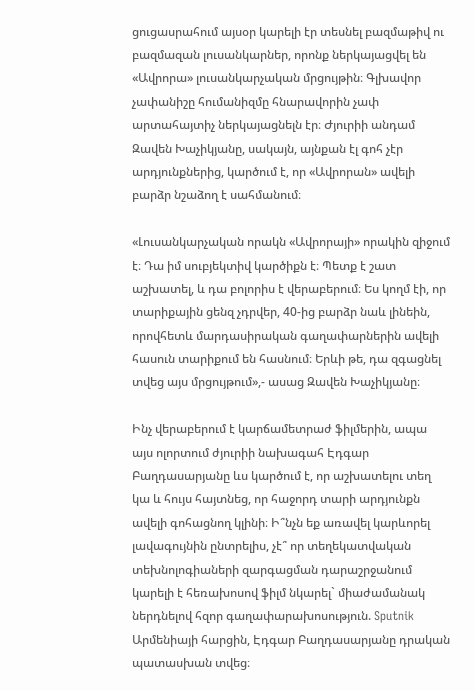ցուցասրահում այսօր կարելի էր տեսնել բազմաթիվ ու բազմազան լուսանկարներ, որոնք ներկայացվել են «Ավրորա» լուսանկարչական մրցույթին։ Գլխավոր չափանիշը հումանիզմը հնարավորին չափ արտահայտիչ ներկայացնելն էր։ Ժյուրիի անդամ Զավեն Խաչիկյանը, սակայն, այնքան էլ գոհ չէր արդյունքներից, կարծում է, որ «Ավրորան» ավելի բարձր նշաձող է սահմանում։

«Լուսանկարչական որակն «Ավրորայի» որակին զիջում է։ Դա իմ սուբյեկտիվ կարծիքն է։ Պետք է շատ աշխատել, և դա բոլորիս է վերաբերում։ Ես կողմ էի, որ տարիքային ցենզ չդրվեր, 40-ից բարձր նաև լինեին, որովհետև մարդասիրական գաղափարներին ավելի հասուն տարիքում են հասնում։ Երևի թե, դա զգացնել տվեց այս մրցույթում»,- ասաց Զավեն Խաչիկյանը։

Ինչ վերաբերում է կարճամետրաժ ֆիլմերին, ապա այս ոլորտում ժյուրիի նախագահ Էդգար Բաղդասարյանը ևս կարծում է, որ աշխատելու տեղ կա և հույս հայտնեց, որ հաջորդ տարի արդյունքն ավելի գոհացնող կլինի։ Ի՞նչն եք առավել կարևորել լավագույնին ընտրելիս, չէ՞ որ տեղեկատվական տեխնոլոգիաների զարգացման դարաշրջանում կարելի է հեռախոսով ֆիլմ նկարել` միաժամանակ ներդնելով հզոր գաղափարախոսություն. Sputnik Արմենիայի հարցին, Էդգար Բաղդասարյանը դրական պատասխան տվեց։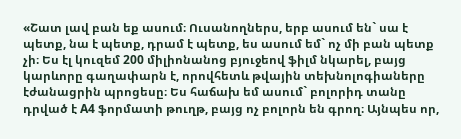«Շատ լավ բան եք ասում։ Ուսանողներս, երբ ասում են` սա է պետք, նա է պետք, դրամ է պետք, ես ասում եմ` ոչ մի բան պետք չի։ Ես էլ կուզեմ 200 միլիոնանոց բյուջեով ֆիլմ նկարել, բայց կարևորը գաղափարն է, որովհետև թվային տեխնոլոգիաները էժանացրին պրոցեսը։ Ես հաճախ եմ ասում` բոլորիդ տանը դրված է A4 ֆորմատի թուղթ, բայց ոչ բոլորն են գրող։ Այնպես որ,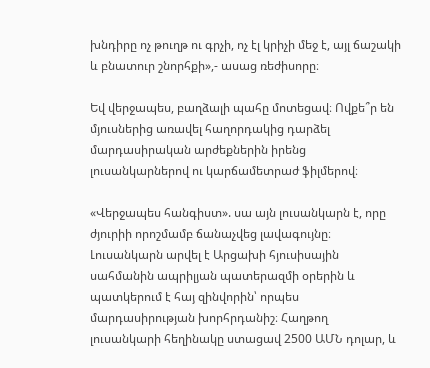խնդիրը ոչ թուղթ ու գրչի, ոչ էլ կրիչի մեջ է, այլ ճաշակի և բնատուր շնորհքի»,- ասաց ռեժիսորը։

Եվ վերջապես, բաղձալի պահը մոտեցավ։ Ովքե՞ր են մյուսներից առավել հաղորդակից դարձել մարդասիրական արժեքներին իրենց լուսանկարներով ու կարճամետրաժ ֆիլմերով։

«Վերջապես հանգիստ». սա այն լուսանկարն է, որը ժյուրիի որոշմամբ ճանաչվեց լավագույնը։ Լուսանկարն արվել է Արցախի հյուսիսային սահմանին ապրիլյան պատերազմի օրերին և պատկերում է հայ զինվորին՝ որպես մարդասիրության խորհրդանիշ։ Հաղթող լուսանկարի հեղինակը ստացավ 2500 ԱՄՆ դոլար, և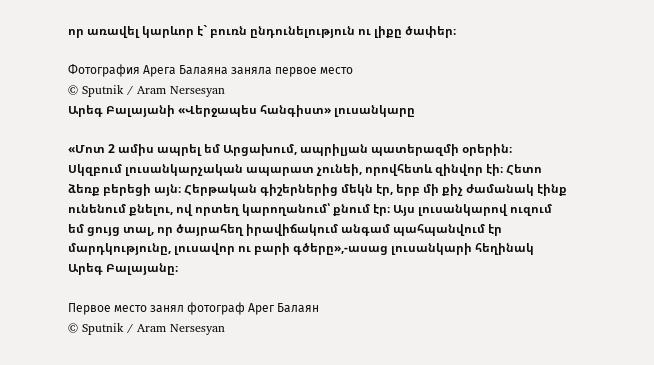որ առավել կարևոր է` բուռն ընդունելություն ու լիքը ծափեր։

Фотография Арега Балаяна заняла первое место
© Sputnik / Aram Nersesyan
Արեգ Բալայանի «Վերջապես հանգիստ» լուսանկարը

«Մոտ 2 ամիս ապրել եմ Արցախում, ապրիլյան պատերազմի օրերին։ Սկզբում լուսանկարչական ապարատ չունեի, որովհետև զինվոր էի։ Հետո ձեռք բերեցի այն։ Հերթական գիշերներից մեկն էր, երբ մի քիչ ժամանակ էինք ունենում քնելու, ով որտեղ կարողանում՝ քնում էր։ Այս լուսանկարով ուզում եմ ցույց տալ, որ ծայրահեղ իրավիճակում անգամ պահպանվում էր մարդկությունը, լուսավոր ու բարի գծերը»,-ասաց լուսանկարի հեղինակ Արեգ Բալայանը։

Первое место занял фотограф Арег Балаян
© Sputnik / Aram Nersesyan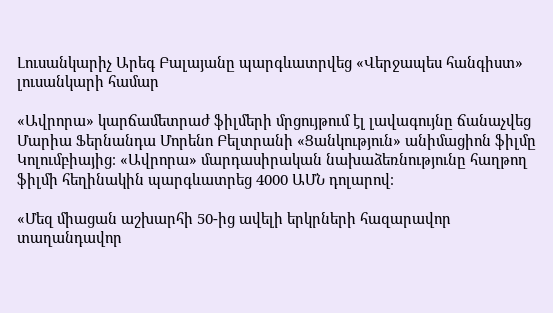Լուսանկարիչ Արեգ Բալայանը պարգևատրվեց «Վերջապես հանգիստ» լուսանկարի համար

«Ավրորա» կարճամետրաժ ֆիլմերի մրցույթում էլ լավագույնը ճանաչվեց Մարիա Ֆերնանդա Մորենո Բելտրանի «Ցանկություն» անիմացիոն ֆիլմը Կոլումբիայից։ «Ավրորա» մարդասիրական նախաձեռնությունը հաղթող ֆիլմի հեղինակին պարգևատրեց 4000 ԱՄՆ դոլարով։

«Մեզ միացան աշխարհի 50-ից ավելի երկրների հազարավոր տաղանդավոր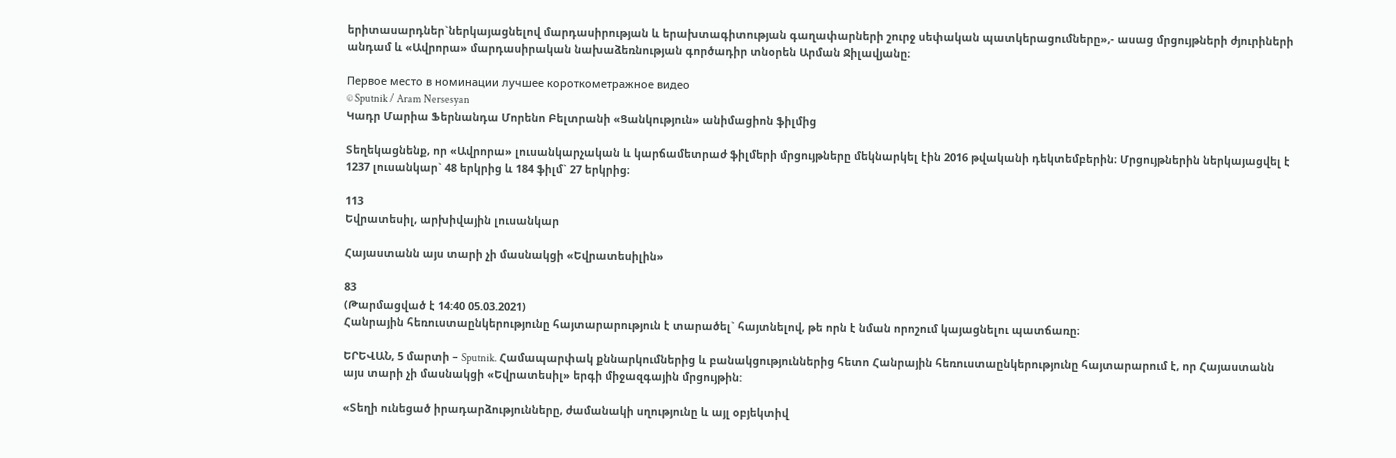երիտասարդներ`ներկայացնելով մարդասիրության և երախտագիտության գաղափարների շուրջ սեփական պատկերացումները»,- ասաց մրցույթների ժյուրիների անդամ և «Ավրորա» մարդասիրական նախաձեռնության գործադիր տնօրեն Արման Ջիլավյանը։

Первое место в номинации лучшее короткометражное видео
© Sputnik / Aram Nersesyan
Կադր Մարիա Ֆերնանդա Մորենո Բելտրանի «Ցանկություն» անիմացիոն ֆիլմից

Տեղեկացնենք, որ «Ավրորա» լուսանկարչական և կարճամետրաժ ֆիլմերի մրցույթները մեկնարկել էին 2016 թվականի դեկտեմբերին։ Մրցույթներին ներկայացվել է 1237 լուսանկար` 48 երկրից և 184 ֆիլմ` 27 երկրից։

113
Եվրատեսիլ, արխիվային լուսանկար

Հայաստանն այս տարի չի մասնակցի «Եվրատեսիլին»

83
(Թարմացված է 14:40 05.03.2021)
Հանրային հեռուստաընկերությունը հայտարարություն է տարածել` հայտնելով, թե որն է նման որոշում կայացնելու պատճառը։

ԵՐԵՎԱՆ, 5 մարտի – Sputnik. Համապարփակ քննարկումներից և բանակցություններից հետո Հանրային հեռուստաընկերությունը հայտարարում է, որ Հայաստանն այս տարի չի մասնակցի «Եվրատեսիլ» երգի միջազգային մրցույթին:

«Տեղի ունեցած իրադարձությունները, ժամանակի սղությունը և այլ օբյեկտիվ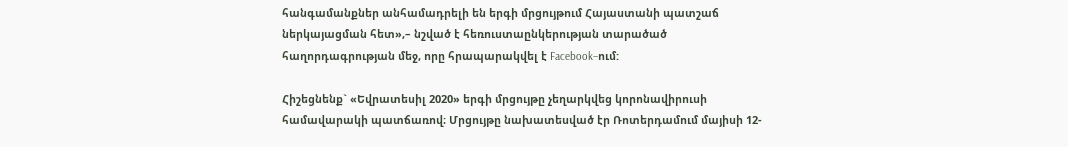հանգամանքներ անհամադրելի են երգի մրցույթում Հայաստանի պատշաճ ներկայացման հետ»,– նշված է հեռուստաընկերության տարածած հաղորդագրության մեջ, որը հրապարակվել է Facebook–ում:

Հիշեցնենք` «Եվրատեսիլ 2020» երգի մրցույթը չեղարկվեց կորոնավիրուսի համավարակի պատճառով։ Մրցույթը նախատեսված էր Ռոտերդամում մայիսի 12-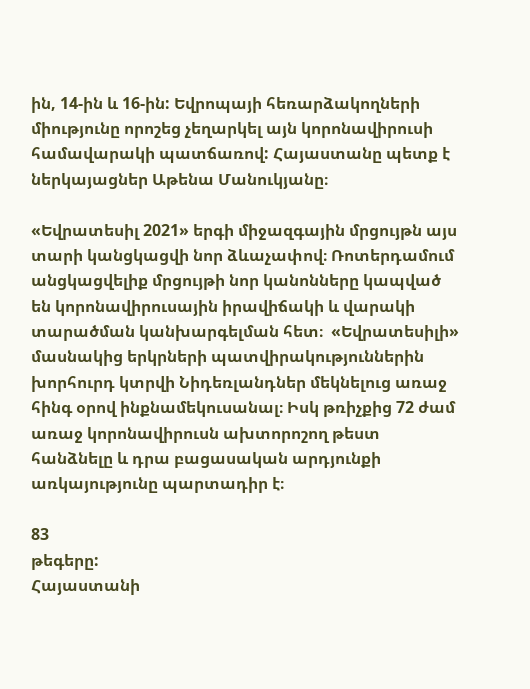ին, 14-ին և 16-ին: Եվրոպայի հեռարձակողների միությունը որոշեց չեղարկել այն կորոնավիրուսի համավարակի պատճառով: Հայաստանը պետք է ներկայացներ Աթենա Մանուկյանը։

«Եվրատեսիլ 2021» երգի միջազգային մրցույթն այս տարի կանցկացվի նոր ձևաչափով։ Ռոտերդամում անցկացվելիք մրցույթի նոր կանոնները կապված են կորոնավիրուսային իրավիճակի և վարակի տարածման կանխարգելման հետ։  «Եվրատեսիլի» մասնակից երկրների պատվիրակություններին խորհուրդ կտրվի Նիդեռլանդներ մեկնելուց առաջ հինգ օրով ինքնամեկուսանալ։ Իսկ թռիչքից 72 ժամ առաջ կորոնավիրուսն ախտորոշող թեստ հանձնելը և դրա բացասական արդյունքի առկայությունը պարտադիր է։

83
թեգերը:
Հայաստանի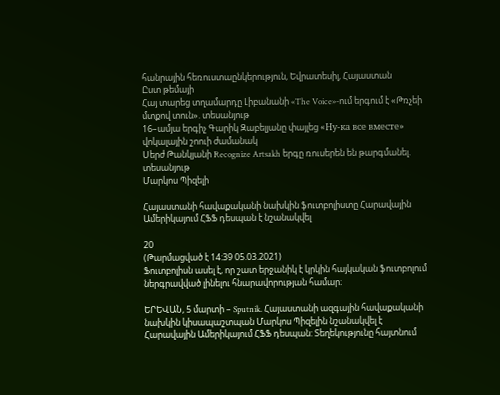հանրային հեռուստաընկերություն, Եվրատեսիլ, Հայաստան
Ըստ թեմայի
Հայ տարեց տղամարդը Լիբանանի «The Voice»-ում երգում է «Թռչեի մտքով տուն». տեսանյութ
16–ամյա երգիչ Գարիկ Զաբելյանը փայլեց «Ну-ка все вместе» վոկալային շոուի ժամանակ
Սերժ Թանկյանի Recognize Artsakh երգը ռուսերեն են թարգմանել. տեսանյութ
Մարկոս Պիզելի

Հայաստանի հավաքականի նախկին ֆուտբոլիստը Հարավային Ամերիկայում ՀՖՖ դեսպան է նշանակվել

20
(Թարմացված է 14:39 05.03.2021)
Ֆուտբոլիսն ասել է, որ շատ երջանիկ է կրկին հայկական ֆուտբոլում ներգրավված լինելու հնարավորության համար։

ԵՐԵՎԱՆ, 5 մարտի – Sputnik. Հայաստանի ազգային հավաքականի նախկին կիսապաշտպան Մարկոս Պիզելին նշանակվել է Հարավային Ամերիկայում ՀՖՖ դեսպան: Տեղեկությունը հայտնում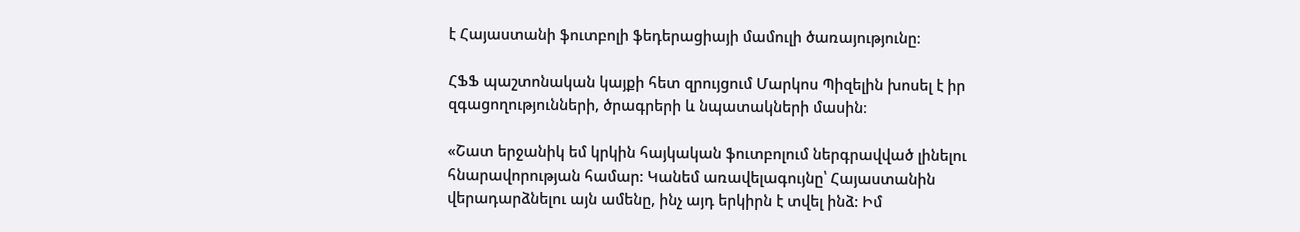է Հայաստանի ֆուտբոլի ֆեդերացիայի մամուլի ծառայությունը։

ՀՖՖ պաշտոնական կայքի հետ զրույցում Մարկոս Պիզելին խոսել է իր զգացողությունների, ծրագրերի և նպատակների մասին։

«Շատ երջանիկ եմ կրկին հայկական ֆուտբոլում ներգրավված լինելու հնարավորության համար: Կանեմ առավելագույնը՝ Հայաստանին վերադարձնելու այն ամենը, ինչ այդ երկիրն է տվել ինձ: Իմ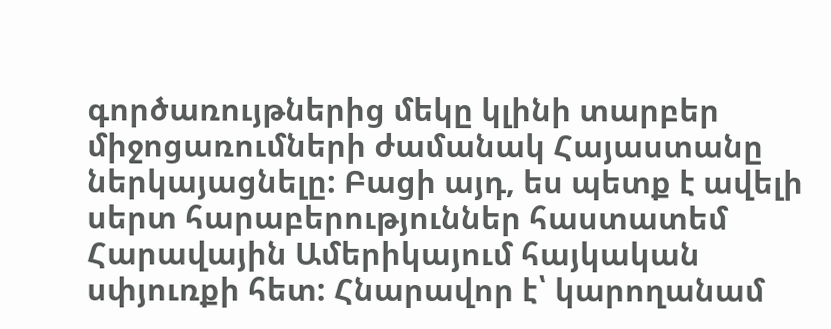գործառույթներից մեկը կլինի տարբեր միջոցառումների ժամանակ Հայաստանը ներկայացնելը: Բացի այդ, ես պետք է ավելի սերտ հարաբերություններ հաստատեմ Հարավային Ամերիկայում հայկական սփյուռքի հետ: Հնարավոր է՝ կարողանամ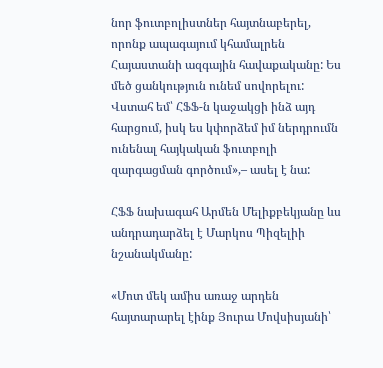նոր ֆուտբոլիստներ հայտնաբերել, որոնք ապագայում կհամալրեն Հայաստանի ազգային հավաքականը: Ես մեծ ցանկություն ունեմ սովորելու: Վստահ եմ՝ ՀՖՖ-ն կաջակցի ինձ այդ հարցում, իսկ ես կփորձեմ իմ ներդրումն ունենալ հայկական ֆուտբոլի զարգացման գործում»,– ասել է նա:

ՀՖՖ նախագահ Արմեն Մելիքբեկյանը ևս անդրադարձել է Մարկոս Պիզելիի նշանակմանը:

«Մոտ մեկ ամիս առաջ արդեն հայտարարել էինք Յուրա Մովսիսյանի՝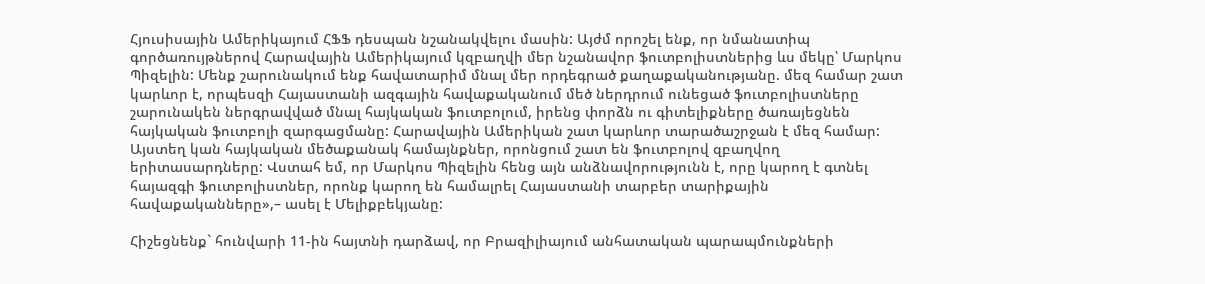Հյուսիսային Ամերիկայում ՀՖՖ դեսպան նշանակվելու մասին: Այժմ որոշել ենք, որ նմանատիպ գործառույթներով Հարավային Ամերիկայում կզբաղվի մեր նշանավոր ֆուտբոլիստներից ևս մեկը՝ Մարկոս Պիզելին: Մենք շարունակում ենք հավատարիմ մնալ մեր որդեգրած քաղաքականությանը. մեզ համար շատ կարևոր է, որպեսզի Հայաստանի ազգային հավաքականում մեծ ներդրում ունեցած ֆուտբոլիստները շարունակեն ներգրավված մնալ հայկական ֆուտբոլում, իրենց փորձն ու գիտելիքները ծառայեցնեն հայկական ֆուտբոլի զարգացմանը: Հարավային Ամերիկան շատ կարևոր տարածաշրջան է մեզ համար: Այստեղ կան հայկական մեծաքանակ համայնքներ, որոնցում շատ են ֆուտբոլով զբաղվող երիտասարդները: Վստահ եմ, որ Մարկոս Պիզելին հենց այն անձնավորությունն է, որը կարող է գտնել հայազգի ֆուտբոլիստներ, որոնք կարող են համալրել Հայաստանի տարբեր տարիքային հավաքականները»,– ասել է Մելիքբեկյանը:

Հիշեցնենք` հունվարի 11-ին հայտնի դարձավ, որ Բրազիլիայում անհատական պարապմունքների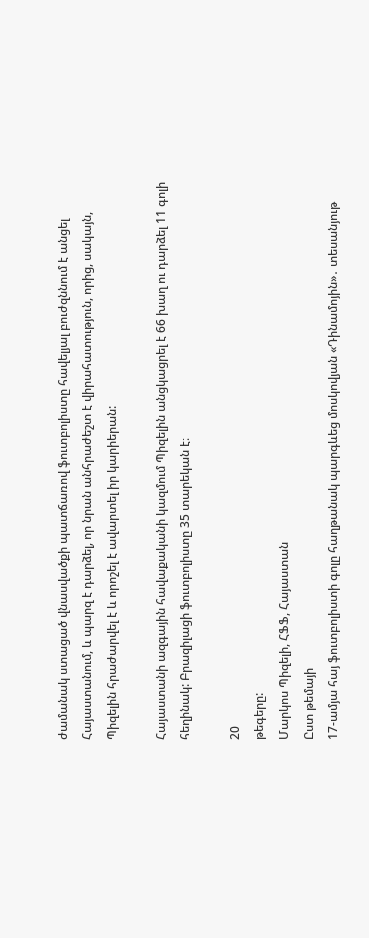ժամանակ ստացած վնասվածքի պատճառով ֆուտբոլիստը հավելյալ բուժզննում է անցել Հայաստանում, և պարզ է դարձել, որ նրան անհրաժեշտ է վիրահատություն, որից, սակայն, Պիզելին հրաժարվել է և որոշել է ավարտել իր կարիերան:

Հայաստանի ազգային հավաքականի կազմում Պիզելին անցկացրել է 66 խաղ ու դարձել 11 գոլի հեղինակ: Բրազիլացի ֆուտբոլիստը 35 տարեկան է։

20
թեգերը:
Մարկոս Պիզելի, ՀՖՖ, Հայաստան
Ըստ թեմայի
17-ամյա հայ ֆուտբոլիստի գոլը հաղթանակ պարգևեց մոսկովյան «Դինամոյին»․ տեսանյութ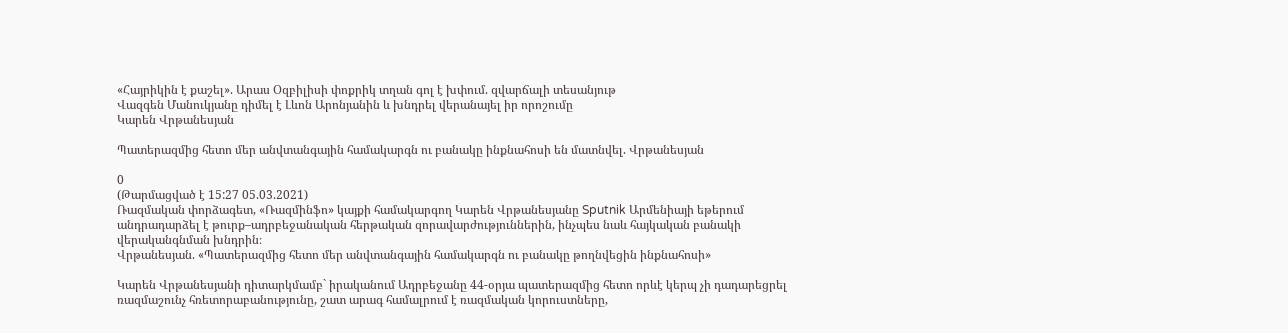«Հայրիկին է քաշել». Արաս Օզբիլիսի փոքրիկ տղան գոլ է խփում. զվարճալի տեսանյութ
Վազգեն Մանուկյանը դիմել է Լևոն Արոնյանին և խնդրել վերանայել իր որոշումը
Կարեն Վրթանեսյան

Պատերազմից հետո մեր անվտանգային համակարգն ու բանակը ինքնահոսի են մատնվել. Վրթանեսյան

0
(Թարմացված է 15:27 05.03.2021)
Ռազմական փորձագետ, «Ռազմինֆո» կայքի համակարգող Կարեն Վրթանեսյանը Sputnik Արմենիայի եթերում անդրադարձել է թուրք–ադրբեջանական հերթական զորավարժություններին, ինչպես նաև հայկական բանակի վերականգնման խնդրին։
Վրթանեսյան. «Պատերազմից հետո մեր անվտանգային համակարգն ու բանակը թողնվեցին ինքնահոսի»

Կարեն Վրթանեսյանի դիտարկմամբ` իրականում Ադրբեջանը 44-օրյա պատերազմից հետո որևէ կերպ չի դադարեցրել ռազմաշունչ հռետորաբանությունը, շատ արագ համալրում է ռազմական կորուստները,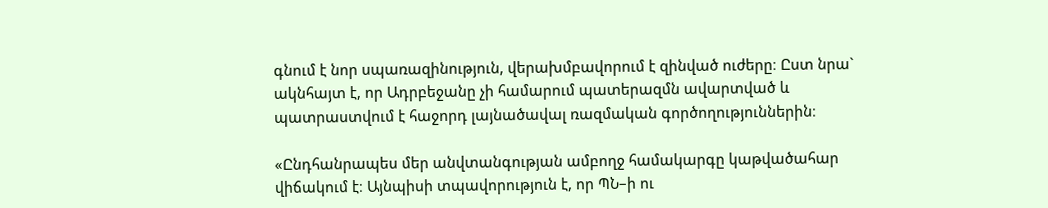գնում է նոր սպառազինություն, վերախմբավորում է զինված ուժերը։ Ըստ նրա` ակնհայտ է, որ Ադրբեջանը չի համարում պատերազմն ավարտված և պատրաստվում է հաջորդ լայնածավալ ռազմական գործողություններին։

«Ընդհանրապես մեր անվտանգության ամբողջ համակարգը կաթվածահար վիճակում է։ Այնպիսի տպավորություն է, որ ՊՆ–ի ու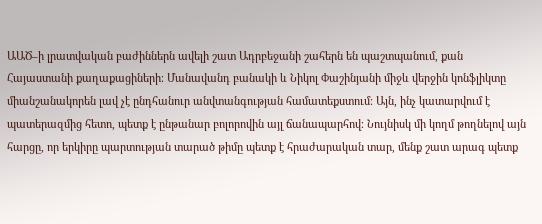ԱԱԾ–ի լրատվական բաժիններն ավելի շատ Ադրբեջանի շահերն են պաշտպանում, քան Հայաստանի քաղաքացիների։ Մանավանդ բանակի և Նիկոլ Փաշինյանի միջև վերջին կոնֆլիկտը միանշանակորեն լավ չէ ընդհանուր անվտանգության համատեքստում։ Այն, ինչ կատարվում է պատերազմից հետո, պետք է ընթանար բոլորովին այլ ճանապարհով։ Նույնիսկ մի կողմ թողնելով այն հարցը, որ երկիրը պարտության տարած թիմը պետք է հրաժարական տար, մենք շատ արագ պետք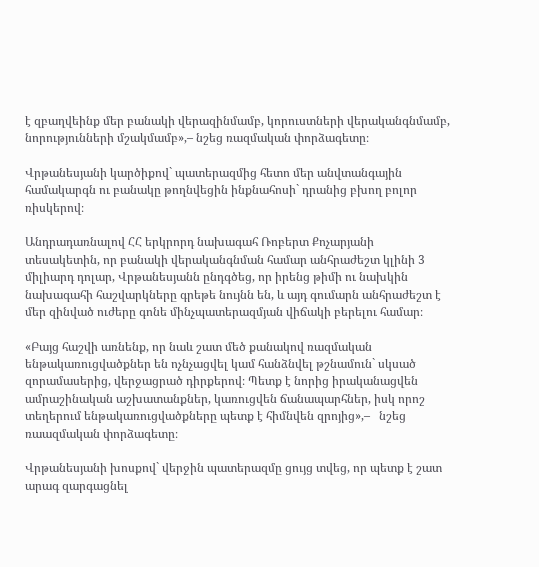է զբաղվեինք մեր բանակի վերազինմամբ, կորուստների վերականգնմամբ, նորությունների մշակմամբ»,– նշեց ռազմական փորձագետը։

Վրթանեսյանի կարծիքով` պատերազմից հետո մեր անվտանգային համակարգն ու բանակը թողնվեցին ինքնահոսի` դրանից բխող բոլոր ռիսկերով։

Անդրադառնալով ՀՀ երկրորդ նախագահ Ռոբերտ Քոչարյանի տեսակետին, որ բանակի վերականգնման համար անհրաժեշտ կլինի 3 միլիարդ դոլար, Վրթանեսյանն ընդգծեց, որ իրենց թիմի ու նախկին նախագահի հաշվարկները գրեթե նույնն են, և այդ գումարն անհրաժեշտ է մեր զինված ուժերը գոնե մինչպատերազմյան վիճակի բերելու համար։

«Բայց հաշվի առնենք, որ նաև շատ մեծ քանակով ռազմական ենթակառուցվածքներ են ոչնչացվել կամ հանձնվել թշնամուն` սկսած զորամասերից, վերջացրած դիրքերով։ Պետք է նորից իրականացվեն ամրաշինական աշխատանքներ, կառուցվեն ճանապարհներ, իսկ որոշ տեղերում ենթակառուցվածքները պետք է հիմնվեն զրոյից»,–   նշեց ռաազմական փորձագետը։

Վրթանեսյանի խոսքով` վերջին պատերազմը ցույց տվեց, որ պետք է շատ արագ զարգացնել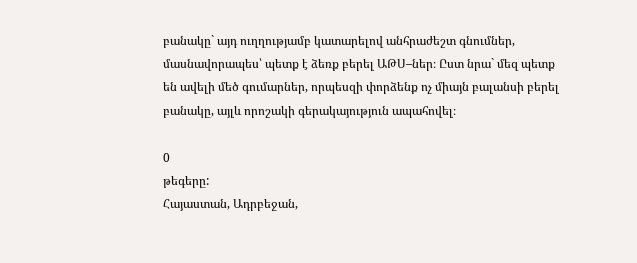բանակը` այդ ուղղությամբ կատարելով անհրաժեշտ գնումներ, մասնավորապես՝ պետք է ձեռք բերել ԱԹՍ–ներ։ Ըստ նրա` մեզ պետք են ավելի մեծ գումարներ, որպեսզի փորձենք ոչ միայն բալանսի բերել բանակը, այլև որոշակի գերակայություն ապահովել։

0
թեգերը:
Հայաստան, Ադրբեջան,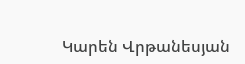Կարեն Վրթանեսյան